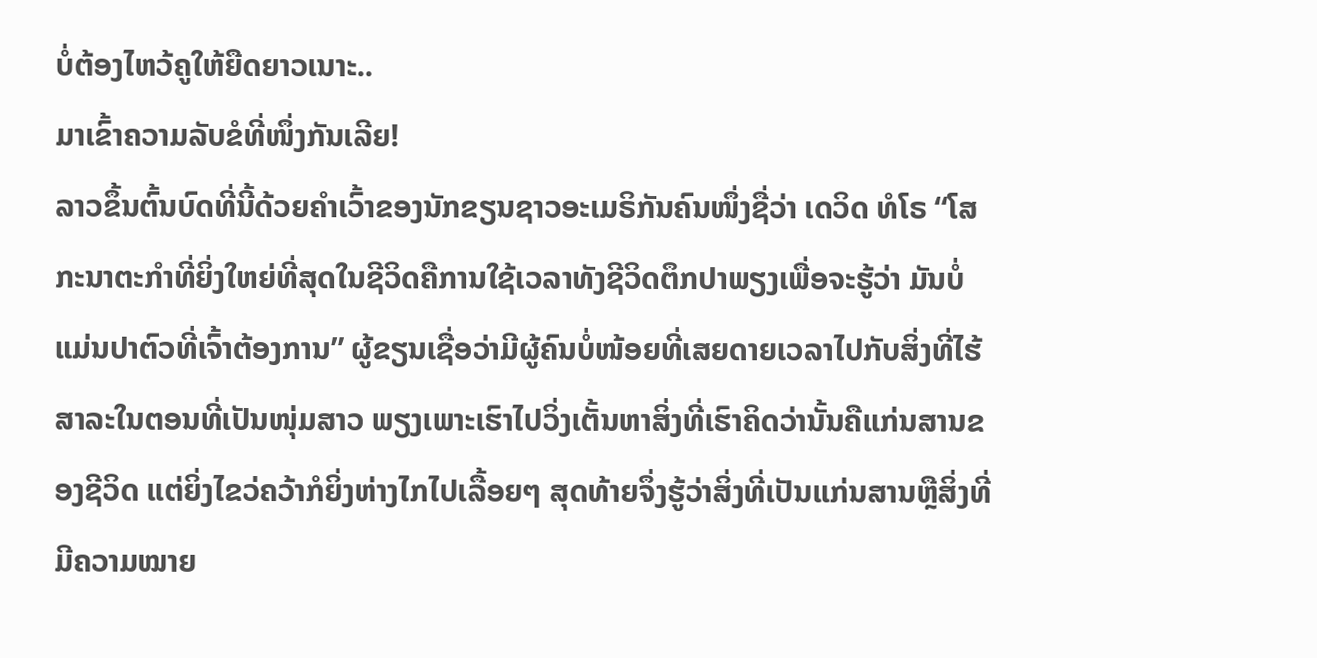ບໍ່ຕ້ອງໄຫວ້ຄູໃຫ້ຍືດຍາວເນາະ..
ມາເຂົ້າຄວາມລັບຂໍທີ່ໜຶ່ງກັນເລີຍ!
ລາວຂຶ້ນຕົ້ນບົດທີ່ນີ້ດ້ວຍຄຳເວົ້າຂອງນັກຂຽນຊາວອະເມຣິກັນຄົນໜຶ່ງຊື່ວ່າ ເດວິດ ທໍໂຣ “ໂສກະນາຕະກຳທີ່ຍິ່ງໃຫຍ່ທີ່ສຸດໃນຊີວິດຄືການໃຊ້ເວລາທັງຊີວິດຕຶກປາພຽງເພື່ອຈະຮູ້ວ່າ ມັນບໍ່ແມ່ນປາຕົວທີ່ເຈົ້າຕ້ອງການ” ຜູ້ຂຽນເຊື່ອວ່າມີຜູ້ຄົນບໍ່ໜ້ອຍທີ່ເສຍດາຍເວລາໄປກັບສິ່ງທີ່ໄຮ້ສາລະໃນຕອນທີ່ເປັນໜຸ່ມສາວ ພຽງເພາະເຮົາໄປວິ່ງເຕັ້ນຫາສິ່ງທີ່ເຮົາຄິດວ່ານັ້ນຄືແກ່ນສານຂອງຊີວິດ ແຕ່ຍິ່ງໄຂວ່ຄວ້າກໍຍິ່ງຫ່າງໄກໄປເລື້ອຍໆ ສຸດທ້າຍຈຶ່ງຮູ້ວ່າສິ່ງທີ່ເປັນແກ່ນສານຫຼືສິ່ງທີ່ມີຄວາມໝາຍ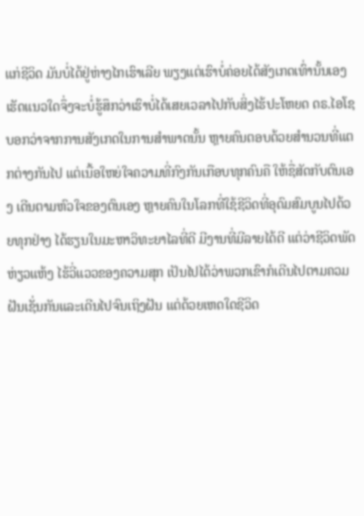ແກ່ຊີວິດ ມັນບໍ່ໄດ້ຢູ່ຫ່າງໄກເຮົາເລີຍ ພຽງແຕ່ເຮົາບໍ່ຄ່ອຍໄດ້ສັງເກດເທົ່ານັ້ນເອງ
ເຮັດແນວໃດຈຶ່ງຈະບໍ່ຮູ້ສຶກວ່າເຮົາບໍ່ໄດ້ເສຍເວລາໄປກັບສິ່ງໄຮ້ປະໂຫຍດ ດຣ.ໄອໂຊ ບອກວ່າຈາກການສັງເກດໃນການສຳພາດນັ້ນ ຫຼາຍຄົນຕອບດ້ວຍສຳນວນທີ່ແຕກຕ່າງກັນໄປ ແຕ່ເນື້ອໃຫຍ່ໃຈຄວາມທີ່ກົງກັນເກືອບທຸກຄົນຄື ໃຫ້ຊື່ສັດກັບຕົນເອງ ເດີນຕາມຫົວໃຈຂອງຕົນເອງ ຫຼາຍຄົນໃນໂລກທີ່ໃຊ້ຊີວິດທີ່ອຸດົມສົມບູນໄປດ້ວຍທຸກຢ່າງ ໄດ້ຮຽນໃນມະຫາວິທະຍາໄລທີ່ດີ ມີງານທີ່ມີລາຍໄດ້ດີ ແຕ່ວ່າຊີວິດພັດຫ່ຽວແຫ້ງ ໄຮ້ວີ່ແວວຂອງຄວາມສຸກ ເປັນໄປໄດ້ວ່າພວກເຂົາກໍເດີນໄປຕາມຄວມຝັນເຊັ່ນກັນແລະເດີນໄປຈົນເຖິງຝັນ ແຕ່ດ້ວຍເຫດໃດຊີວິດ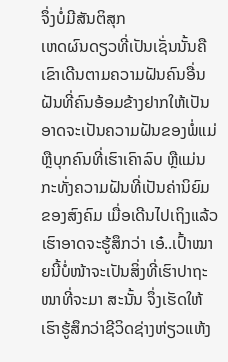ຈຶ່ງບໍ່ມີສັນຕິສຸກ
ເຫດຜົນດຽວທີ່ເປັນເຊັ່ນນັ້ນຄື ເຂົາເດີນຕາມຄວາມຝັນຄົນອື່ນ ຝັນທີ່ຄົນອ້ອມຂ້າງຢາກໃຫ້ເປັນ ອາດຈະເປັນຄວາມຝັນຂອງພໍ່ແມ່ ຫຼືບຸກຄົນທີ່ເຮົາເຄົາລົບ ຫຼືແມ່ນກະທັ່ງຄວາມຝັນທີ່ເປັນຄ່ານິຍົມຂອງສົງຄົມ ເມື່ອເດີນໄປເຖິງແລ້ວເຮົາອາດຈະຮູ້ສຶກວ່າ ເອ໋..ເປົ້າໝາຍນີ້ບໍ່ໜ້າຈະເປັນສິ່ງທີ່ເຮົາປາຖະໜາທີ່ຈະມາ ສະນັ້ນ ຈຶ່ງເຮັດໃຫ້ເຮົາຮູ້ສຶກວ່າຊີວິດຊ່າງຫ່ຽວແຫ້ງ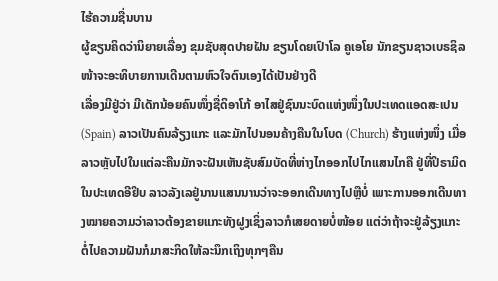ໄຮ້ຄວາມຊື່ນບານ
ຜູ້ຂຽນຄິດວ່ານິຍາຍເລື່ອງ ຂຸມຊັບສຸດປາຍຝັນ ຂຽນໂດຍເປົາໂລ ຄູເອໂຍ ນັກຂຽນຊາວເບຣຊິລ ໜ້າຈະອະທິບາຍການເດີນຕາມຫົວໃຈຕົນເອງໄດ້ເປັນຢ່າງດີ
ເລື່ອງມີຢູ່ວ່າ ມີເດັກນ້ອຍຄົນໜຶ່ງຊື່ດິອາໂກ້ ອາໄສຢູ່ຊົນນະບົດແຫ່ງໜຶ່ງໃນປະເທດແອດສะເປນ (Spain) ລາວເປັນຄົນລ້ຽງແກະ ແລະມັກໄປນອນຄ້າງຄືນໃນໂບດ (Church) ຮ້າງແຫ່ງໜຶ່ງ ເມື່ອລາວຫຼັບໄປໃນແຕ່ລະຄືນມັກຈະຝັນເຫັນຊັບສົມບັດທີ່ຫ່າງໄກອອກໄປໄກແສນໄກຄື ຢູ່ທີ່ປິຣາມິດໃນປະເທດອີຢິບ ລາວລັງເລຢູ່ນານແສນນານວ່າຈະອອກເດີນທາງໄປຫຼືບໍ່ ເພາະການອອກເດີນທາງໝາຍຄວາມວ່າລາວຕ້ອງຂາຍແກະທັງຝູງເຊິ່ງລາວກໍເສຍດາຍບໍ່ໜ້ອຍ ແຕ່ວ່າຖ້າຈະຢູ່ລ້ຽງແກະຕໍ່ໄປຄວາມຝັນກໍມາສະກິດໃຫ້ລະນຶກເຖິງທຸກໆຄືນ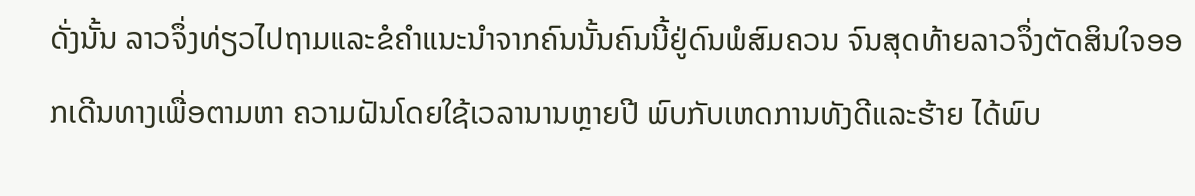ດັ່ງນັ້ນ ລາວຈຶ່ງທ່ຽວໄປຖາມແລະຂໍຄຳແນະນຳຈາກຄົນນັ້ນຄົນນີ້ຢູ່ດົນພໍສົມຄວນ ຈົນສຸດທ້າຍລາວຈຶ່ງຕັດສິນໃຈອອກເດີນທາງເພື່ອຕາມຫາ ຄວາມຝັນໂດຍໃຊ້ເວລານານຫຼາຍປີ ພົບກັບເຫດການທັງດີແລະຮ້າຍ ໄດ້ພົບ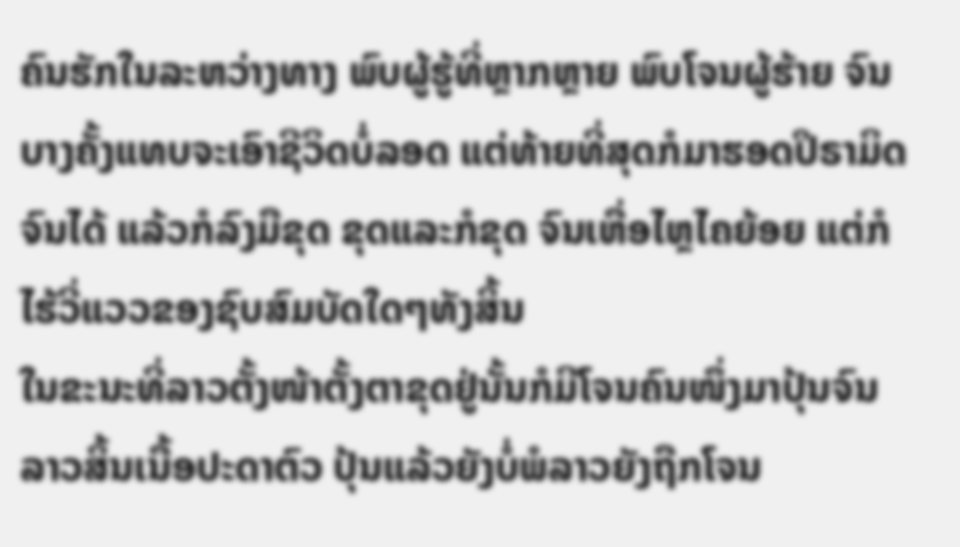ຄົນຮັກໃນລະຫວ່າງທາງ ພົບຜູ້ຮູ້ທີ່ຫຼາກຫຼາຍ ພົບໂຈນຜູ້ຮ້າຍ ຈົນບາງຄັ້ງແທບຈະເອົາຊີວິດບໍ່ລອດ ແຕ່ທ້າຍທີ່ສຸດກໍມາຮອດປິຣາມິດຈົນໄດ້ ແລ້ວກໍລົງມືຂຸດ ຂຸດແລະກໍຂຸດ ຈົນເຫື່ອໄຫຼໄຄຍ້ອຍ ແຕ່ກໍໄຮ້ວີ່ແວວຂອງຊົບສົມບັດໃດໆທັງສິ້ນ
ໃນຂະນະທີ່ລາວຕັ້ງໜ້າຕັ້ງຕາຂຸດຢູ່ນັ້ນກໍມີໂຈນຄົນໜຶ່ງມາປຸ້ນຈົນລາວສິ້ນເນື້ອປະດາຕົວ ປຸ້ນແລ້ວຍັງບໍ່ພໍລາວຍັງຖືກໂຈນ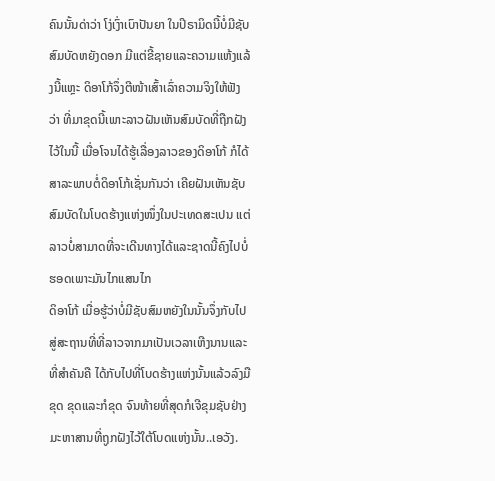ຄົນນັ້ນດ່າວ່າ ໂງ່ເງົ່າເບົາປັນຍາ ໃນປິຣາມິດນີ້ບໍ່ມີຊັບສົມບັດຫຍັງດອກ ມີແຕ່ຂີ້ຊາຍແລະຄວາມແຫ້ງແລ້ງນີ້ແຫຼະ ດິອາໂກ້ຈຶ່ງຕີໜ້າເສົ້າເລົ່າຄວາມຈິງໃຫ້ຟັງວ່າ ທີ່ມາຂຸດນີ້ເພາະລາວຝັນເຫັນສົມບັດທີ່ຖືກຝັງໄວ້ໃນນີ້ ເມື່ອໂຈນໄດ້ຮູ້ເລື່ອງລາວຂອງດິອາໂກ້ ກໍໄດ້ສາລະພາບຕໍ່ດິອາໂກ້ເຊັ່ນກັນວ່າ ເຄີຍຝັນເຫັນຊັບສົມບັດໃນໂບດຮ້າງແຫ່ງໜຶ່ງໃນປະເທດສະເປນ ແຕ່ລາວບໍ່ສາມາດທີ່ຈະເດີນທາງໄດ້ແລະຊາດນີ້ຄົງໄປບໍ່ຮອດເພາະມັນໄກແສນໄກ
ດິອາໂກ້ ເມື່ອຮູ້ວ່າບໍ່ມີຊັບສົມຫຍັງໃນນັ້ນຈຶ່ງກັບໄປສູ່ສະຖານທີ່ທີ່ລາວຈາກມາເປັນເວລາເຫີງນານແລະທີ່ສຳຄັນຄື ໄດ້ກັບໄປທີ່ໂບດຮ້າງແຫ່ງນັ້ນແລ້ວລົງມືຂຸດ ຂຸດແລະກໍຂຸດ ຈົນທ້າຍທີ່ສຸດກໍເຈີຂຸມຊັບຢ່າງມະຫາສານທີ່ຖູກຝັງໄວ້ໃຕ້ໂບດແຫ່ງນັ້ນ..ເອວັງ.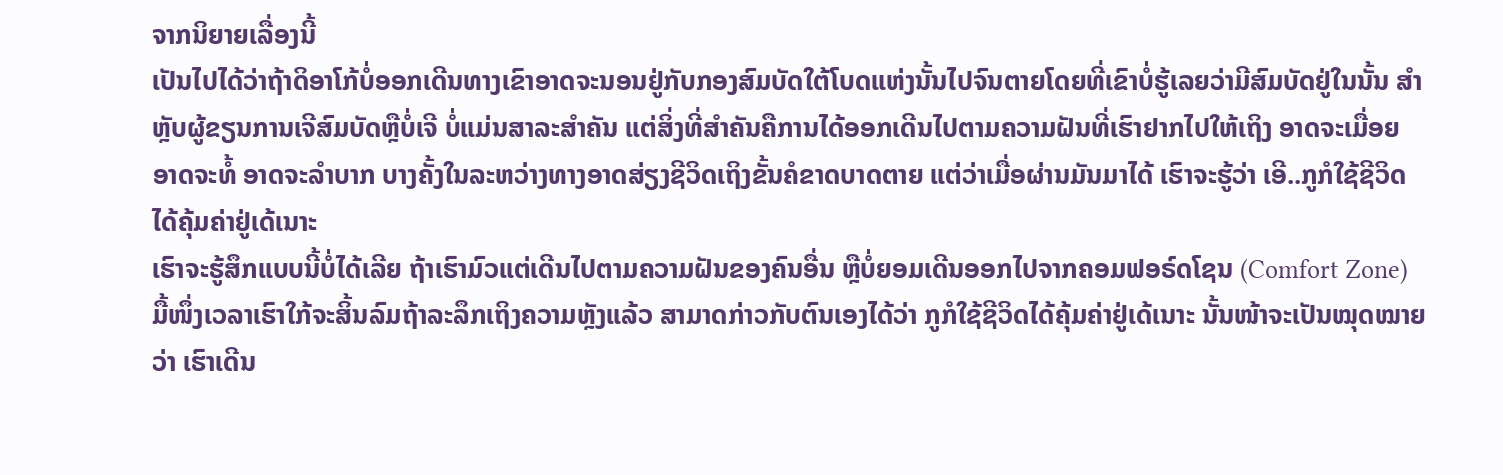ຈາກນິຍາຍເລື່ອງນີ້
ເປັນໄປໄດ້ວ່າຖ້າດິອາໂກ້ບໍ່ອອກເດີນທາງເຂົາອາດຈະນອນຢູ່ກັບກອງສົມບັດໃຕ້ໂບດແຫ່ງນັ້ນໄປຈົນຕາຍໂດຍທີ່ເຂົາບໍ່ຮູ້ເລຍວ່າມີສົມບັດຢູ່ໃນນັ້ນ ສຳຫຼັບຜູ້ຂຽນການເຈີສົມບັດຫຼືບໍ່ເຈີ ບໍ່ແມ່ນສາລະສຳຄັນ ແຕ່ສິ່ງທີ່ສຳຄັນຄືການໄດ້ອອກເດີນໄປຕາມຄວາມຝັນທີ່ເຮົາຢາກໄປໃຫ້ເຖິງ ອາດຈະເມື່ອຍ ອາດຈະທໍ້ ອາດຈະລຳບາກ ບາງຄັ້ງໃນລະຫວ່າງທາງອາດສ່ຽງຊີວິດເຖິງຂັ້ນຄໍຂາດບາດຕາຍ ແຕ່ວ່າເມື່ອຜ່ານມັນມາໄດ້ ເຮົາຈະຮູ້ວ່າ ເອີ..ກູກໍໃຊ້ຊີວິດໄດ້ຄຸ້ມຄ່າຢູ່ເດ້ເນາະ
ເຮົາຈະຮູ້ສຶກແບບນີ້ບໍ່ໄດ້ເລີຍ ຖ້າເຮົາມົວແຕ່ເດີນໄປຕາມຄວາມຝັນຂອງຄົນອື່ນ ຫຼືບໍ່ຍອມເດີນອອກໄປຈາກຄອມຟອຣ໌ດໂຊນ (Comfort Zone) ມື້ໜຶ່ງເວລາເຮົາໃກ້ຈະສິ້ນລົມຖ້າລະລຶກເຖິງຄວາມຫຼັງແລ້ວ ສາມາດກ່າວກັບຕົນເອງໄດ້ວ່າ ກູກໍໃຊ້ຊີວິດໄດ້ຄຸ້ມຄ່າຢູ່ເດ້ເນາະ ນັ້ນໜ້າຈະເປັນໝຸດໝາຍວ່າ ເຮົາເດີນ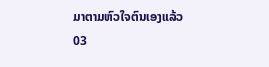ມາຕາມຫົວໃຈຕົນເອງແລ້ວ
03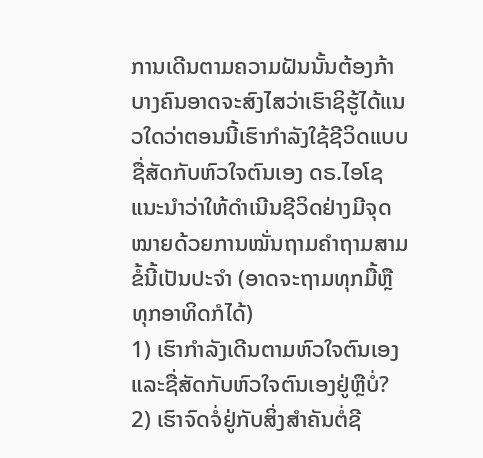ການເດີນຕາມຄວາມຝັນນັ້ນຕ້ອງກ້າ
ບາງຄົນອາດຈະສົງໄສວ່າເຮົາຊິຮູ້ໄດ້ແນວໃດວ່າຕອນນີ້ເຮົາກຳລັງໃຊ້ຊີວິດແບບຊື່ສັດກັບຫົວໃຈຕົນເອງ ດຣ.ໄອໂຊ ແນະນຳວ່າໃຫ້ດຳເນີນຊີວິດຢ່າງມີຈຸດໝາຍດ້ວຍການໝັ່ນຖາມຄຳຖາມສາມຂໍ້ນີ້ເປັນປະຈຳ (ອາດຈະຖາມທຸກມື້ຫຼືທຸກອາທິດກໍໄດ້)
1) ເຮົາກຳລັງເດີນຕາມຫົວໃຈຕົນເອງແລະຊື່ສັດກັບຫົວໃຈຕົນເອງຢູ່ຫຼືບໍ່?
2) ເຮົາຈົດຈໍ່ຢູ່ກັບສິ່ງສຳຄັນຕໍ່ຊີ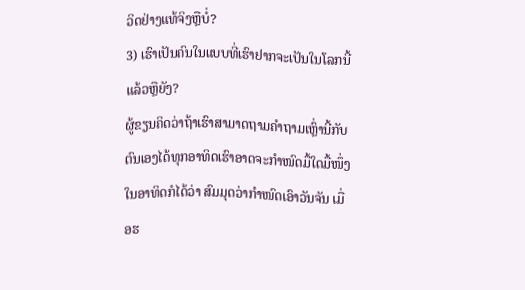ວິດຢ່າງແທ້ຈິງຫຼືບໍ່?
3) ເຮົາເປັນຄົນໃນແບບທີ່ເຮົາຢາກຈະເປັນໃນໂລກນີ້ແລ້ວຫຼືຍັງ?
ຜູ້ຂຽນຄິດວ່າຖ້າເຮົາສາມາດຖາມຄຳຖາມເຫຼົ່ານີ້ກັບຕົນເອງໄດ້ທຸກອາທິດເຮົາອາດຈະກຳໜົດມື້ໃດມື້ໜຶ່ງໃນອາທິດກໍໄດ້ວ່າ ສົມມຸດວ່າກຳໜົດເອົາວັນຈັນ ເມື່ອຮ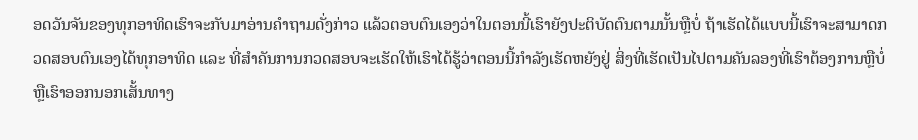ອດວັນຈັນຂອງທຸກອາທິດເຮົາຈະກັບມາອ່ານຄຳຖາມດັ່ງກ່າວ ແລ້ວຕອບຕົນເອງວ່າໃນຕອນນີ້ເຮົາຍັງປະຕິບັດຕົນຕາມນັ້ນຫຼືບໍ່ ຖ້າເຮັດໄດ້ແບບນີ້ເຮົາຈະສາມາດກວດສອບຕົນເອງໄດ້ທຸກອາທິດ ແລະ ທີ່ສຳຄັນການກວດສອບຈະເຮັດໃຫ້ເຮົາໄດ້ຮູ້ວ່າຕອນນີ້ກຳລັງເຮັດຫຍັງຢູ່ ສິ່ງທີ່ເຮັດເປັນໄປຕາມຄັນລອງທີ່ເຮົາຕ້ອງການຫຼືບໍ່ ຫຼືເຮົາອອກນອກເສັ້ນທາງ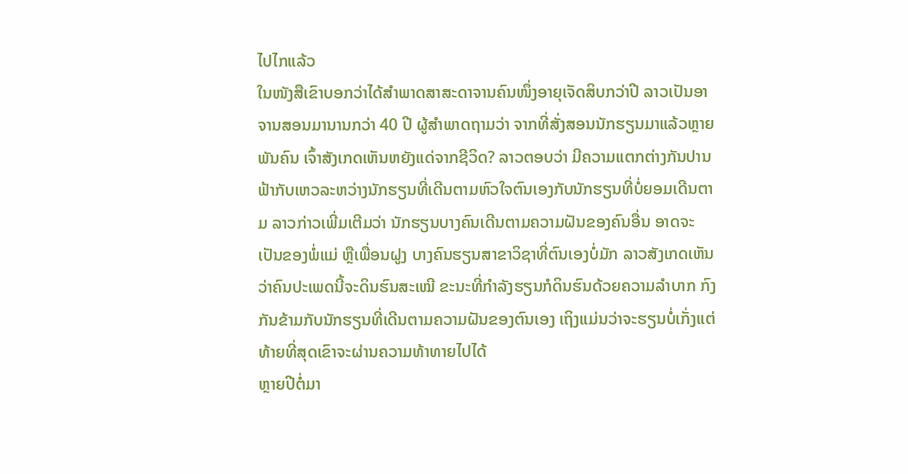ໄປໄກແລ້ວ
ໃນໜັງສືເຂົາບອກວ່າໄດ້ສຳພາດສາສະດາຈານຄົນໜຶ່ງອາຍຸເຈັດສິບກວ່າປີ ລາວເປັນອາຈານສອນມານານກວ່າ 40 ປີ ຜູ້ສຳພາດຖາມວ່າ ຈາກທີ່ສັ່ງສອນນັກຮຽນມາແລ້ວຫຼາຍພັນຄົນ ເຈົ້າສັງເກດເຫັນຫຍັງແດ່ຈາກຊີວິດ? ລາວຕອບວ່າ ມີຄວາມແຕກຕ່າງກັນປານຟ້າກັບເຫວລະຫວ່າງນັກຮຽນທີ່ເດີນຕາມຫົວໃຈຕົນເອງກັບນັກຮຽນທີ່ບໍ່ຍອມເດີນຕາມ ລາວກ່າວເພີ່ມເຕີມວ່າ ນັກຮຽນບາງຄົນເດີນຕາມຄວາມຝັນຂອງຄົນອື່ນ ອາດຈະເປັນຂອງພໍ່ແມ່ ຫຼືເພື່ອນຝູງ ບາງຄົນຮຽນສາຂາວິຊາທີ່ຕົນເອງບໍ່ມັກ ລາວສັງເກດເຫັນວ່າຄົນປະເພດນີ້ຈະດິນຮົນສະເໝີ ຂະນະທີ່ກຳລັງຮຽນກໍດິນຮົນດ້ວຍຄວາມລຳບາກ ກົງກັນຂ້າມກັບນັກຮຽນທີ່ເດີນຕາມຄວາມຝັນຂອງຕົນເອງ ເຖິງແມ່ນວ່າຈະຮຽນບໍ່ເກັ່ງແຕ່ທ້າຍທີ່ສຸດເຂົາຈະຜ່ານຄວາມທ້າທາຍໄປໄດ້
ຫຼາຍປີຕໍ່ມາ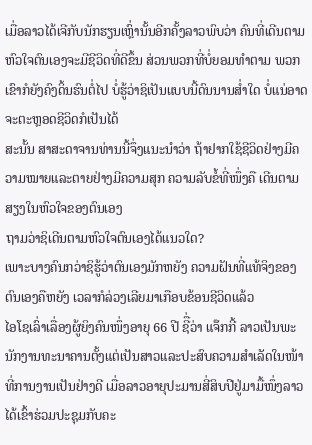ເມື່ອລາວໄດ້ເຈີກັບນັກຮຽນເຫຼົ່ານັ້ນອີກຄັ້ງລາວພົບວ່າ ຄົນທີ່ເດີນຕາມຫົວໃຈຕົນເອງຈະມີຊີວິດທີ່ດີຂຶ້ນ ສ່ວນພວກທີ່ບໍ່ຍອມທຳຕາມ ພວກເຂົາກໍຍັງຄົງດິ້ນຮົນຕໍ່ໄປ ບໍ່ຮູ້ວ່າຊິເປັນແບບນີ້ດົນນານສ່ຳໃດ ບໍ່ແນ່ອາດຈະຕະຫຼອດຊີວິດກໍເປັນໄດ້
ສະນັ້ນ ສາສະດາຈານທ່ານນີ້ຈຶ່ງແນະນຳວ່າ ຖ້າຢາກໃຊ້ຊີວິດຢ່າງມີຄວາມໝາຍແລະຕາຍຢ່າງມີຄວາມສຸກ ຄວາມລັບຂໍ້ທີ່ໜຶ່ງຄື ເດີນຕາມສຽງໃນຫົວໃຈຂອງຕົນເອງ
ຖາມວ່າຊິເດີນຕາມຫົວໃຈຕົນເອງໄດ້ແນວໃດ?
ເພາະບາງຄົນກວ່າຊິຮູ້ວ່າຕົນເອງມັກຫຍັງ ຄວາມຝັນທີ່ແທ້ຈິງຂອງຕົນເອງຄືຫຍັງ ເວລາກໍລ່ວງເລີຍມາເກືອບຂ້ອນຊີວິດແລ້ວ
ໄອໂຊເລົ່າເລື່ອງຜູ້ຍິງຄົນໜຶ່ງອາຍຸ 66 ປີ ຊີື່ວ່າ ແຈ໊ກກີ້ ລາວເປັນພະນັກງານທະນາຄານຕັ້ງແຕ່ເປັນສາວແລະປະສົບຄວາມສຳເລັດໃນໜ້າທີ່ການງານເປັນຢ່າງດີ ເມື່ອລາວອາຍຸປະມານສີ່ສິບປີຢູ່ມາມື້ໜຶ່ງລາວໄດ້ເຂົ້າຮ່ວມປະຊຸມກັບຄະ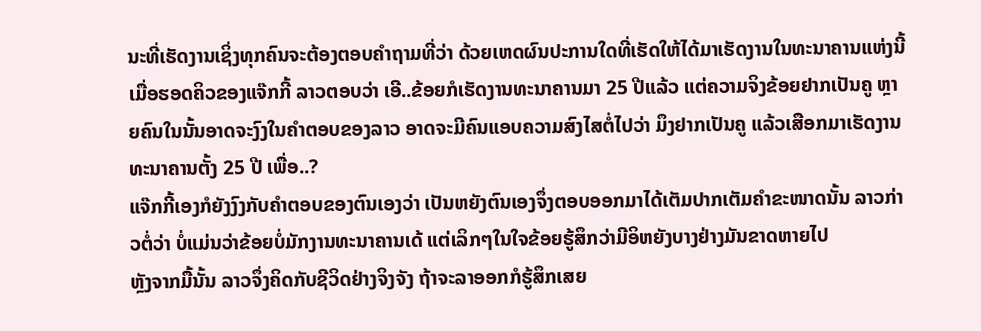ນະທີ່ເຮັດງານເຊິ່ງທຸກຄົນຈະຕ້ອງຕອບຄຳຖາມທີ່ວ່າ ດ້ວຍເຫດຜົນປະການໃດທີ່ເຮັດໃຫ້ໄດ້ມາເຮັດງານໃນທະນາຄານແຫ່ງນີ້ ເມື່ອຮອດຄິວຂອງແຈ໊ກກີ້ ລາວຕອບວ່າ ເອີ..ຂ້ອຍກໍເຮັດງານທະນາຄານມາ 25 ປີແລ້ວ ແຕ່ຄວາມຈິງຂ້ອຍຢາກເປັນຄູ ຫຼາຍຄົນໃນນັ້ນອາດຈະງົງໃນຄຳຕອບຂອງລາວ ອາດຈະມີຄົນແອບຄວາມສົງໄສຕໍ່ໄປວ່າ ມຶງຢາກເປັນຄູ ແລ້ວເສືອກມາເຮັດງານທະນາຄານຕັ້ງ 25 ປີ ເພື່ອ..?
ແຈ໊ກກີ້ເອງກໍຍັງງົງກັບຄຳຕອບຂອງຕົນເອງວ່າ ເປັນຫຍັງຕົນເອງຈຶ່ງຕອບອອກມາໄດ້ເຕັມປາກເຕັມຄຳຂະໜາດນັ້ນ ລາວກ່າວຕໍ່ວ່າ ບໍ່ແມ່ນວ່າຂ້ອຍບໍ່ມັກງານທະນາຄານເດ້ ແຕ່ເລິກໆໃນໃຈຂ້ອຍຮູ້ສຶກວ່າມີອິຫຍັງບາງຢ່າງມັນຂາດຫາຍໄປ
ຫຼັງຈາກມື້ນັ້ນ ລາວຈຶ່ງຄິດກັບຊີວິດຢ່າງຈິງຈັງ ຖ້າຈະລາອອກກໍຮູ້ສຶກເສຍ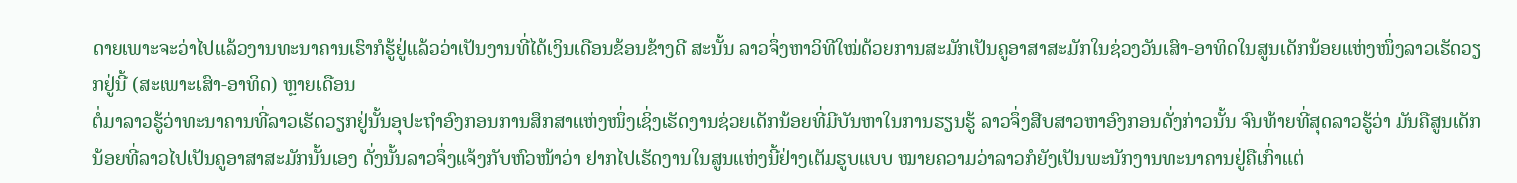ດາຍເພາະຈະວ່າໄປແລ້ວງານທະນາຄານເຮົາກໍຮູ້ຢູ່ແລ້ວວ່າເປັນງານທີ່ໄດ້ເງິນເດືອນຂ້ອນຂ້າງດີ ສະນັ້ນ ລາວຈຶ່ງຫາວິທີໃໝ່ດ້ວຍການສະມັກເປັນຄູອາສາສະມັກໃນຊ່ວງວັນເສົາ-ອາທິດໃນສູນເດັກນ້ອຍແຫ່ງໜຶ່ງລາວເຮັດວຽກຢູ່ນີ້ (ສະເພາະເສົາ-ອາທິດ) ຫຼາຍເດືອນ
ຕໍ່ມາລາວຮູ້ວ່າທະນາຄານທີ່ລາວເຮັດວຽກຢູ່ນັ້ນອຸປະຖຳອົງກອນການສຶກສາແຫ່ງໜຶ່ງເຊິ່ງເຮັດງານຊ່ວຍເດັກນ້ອຍທີ່ມີບັນຫາໃນການຮຽນຮູ້ ລາວຈຶ່ງສືບສາວຫາອົງກອນດັ່ງກ່າວນັ້ນ ຈົນທ້າຍທີ່ສຸດລາວຮູ້ວ່າ ມັນຄືສູນເດັກນ້ອຍທີ່ລາວໄປເປັນຄູອາສາສະມັກນັ້ນເອງ ດັ່ງນັ້ນລາວຈຶ່ງແຈ້ງກັບຫົວໜ້າວ່າ ຢາກໄປເຮັດງານໃນສູນແຫ່ງນີ້ຢ່າງເຕັມຮູບແບບ ໝາຍຄວາມວ່າລາວກໍຍັງເປັນພະນັກງານທະນາຄານຢູ່ຄືເກົ່າແຕ່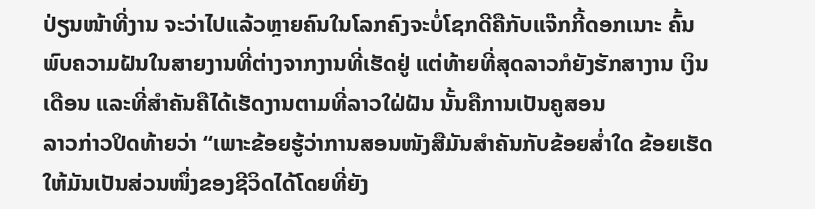ປ່ຽນໜ້າທີ່ງານ ຈະວ່າໄປແລ້ວຫຼາຍຄົນໃນໂລກຄົງຈະບໍ່ໂຊກດີຄືກັບແຈ໊ກກີ້ດອກເນາະ ຄົ້ນພົບຄວາມຝັນໃນສາຍງານທີ່ຕ່າງຈາກງານທີ່ເຮັດຢູ່ ແຕ່ທ້າຍທີ່ສຸດລາວກໍຍັງຮັກສາງານ ເງິນເດືອນ ແລະທີ່ສຳຄັນຄືໄດ້ເຮັດງານຕາມທີ່ລາວໃຝ່ຝັນ ນັ້ນຄືການເປັນຄູສອນ
ລາວກ່າວປິດທ້າຍວ່າ “ເພາະຂ້ອຍຮູ້ວ່າການສອນໜັງສືມັນສຳຄັນກັບຂ້ອຍສ່ຳໃດ ຂ້ອຍເຮັດໃຫ້ມັນເປັນສ່ວນໜຶ່ງຂອງຊີວິດໄດ້ໂດຍທີ່ຍັງ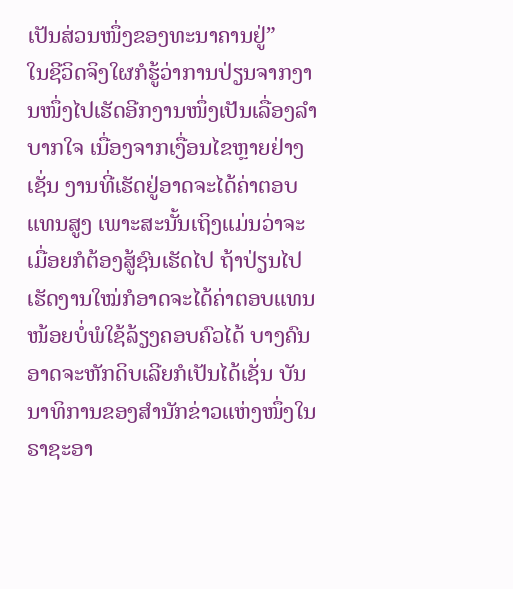ເປັນສ່ວນໜຶ່ງຂອງທະນາຄານຢູ່”
ໃນຊີວິດຈິງໃຜກໍຮູ້ວ່າການປ່ຽນຈາກງານໜຶ່ງໄປເຮັດອີກງານໜຶ່ງເປັນເລື່ອງລຳບາກໃຈ ເນື່ອງຈາກເງື່ອນໄຂຫຼາຍຢ່າງເຊັ່ນ ງານທີ່ເຮັດຢູ່ອາດຈະໄດ້ຄ່າຕອບແທນສູງ ເພາະສະນັ້ນເຖິງແມ່ນວ່າຈະເມື່ອຍກໍຕ້ອງສູ້ຊົນເຮັດໄປ ຖ້າປ່ຽນໄປເຮັດງານໃໝ່ກໍອາດຈະໄດ້ຄ່າຕອບແທນໜ້ອຍບໍ່ພໍໃຊ້ລ້ຽງຄອບຄົວໄດ້ ບາງຄົນອາດຈະຫັກດິບເລີຍກໍເປັນໄດ້ເຊັ່ນ ບັນນາທິການຂອງສຳນັກຂ່າວແຫ່ງໜຶ່ງໃນຣາຊະອາ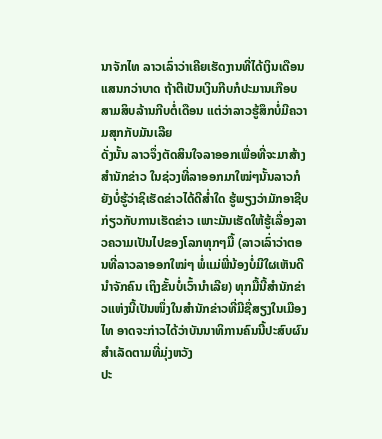ນາຈັກໄທ ລາວເລົ່າວ່າເຄີຍເຮັດງານທີ່ໄດ້ເງິນເດືອນແສນກວ່າບາດ ຖ້າຕີເປັນເງິນກີບກໍປະມານເກືອບສາມສິບລ້ານກີບຕໍ່ເດືອນ ແຕ່ວ່າລາວຮູ້ສຶກບໍ່ມີຄວາມສຸກກັບມັນເລີຍ
ດັ່ງນັ້ນ ລາວຈຶ່ງຕັດສິນໃຈລາອອກເພື່ອທີ່ຈະມາສ້າງສຳນັກຂ່າວ ໃນຊ່ວງທີ່ລາອອກມາໃໝ່ໆນັ້ນລາວກໍຍັງບໍ່ຮູ້ວ່າຊິເຮັດຂ່າວໄດ້ດີສ່ຳໃດ ຮູ້ພຽງວ່າມັກອາຊີບກ່ຽວກັບການເຮັດຂ່າວ ເພາະມັນເຮັດໃຫ້ຮູ້ເລື່ອງລາວຄວາມເປັນໄປຂອງໂລກທຸກໆມື້ (ລາວເລົ່າວ່າຕອນທີ່ລາວລາອອກໃໝ່ໆ ພໍ່ແມ່ພີ່ນ້ອງບໍ່ມີໃຜເຫັນດີນຳຈັກຄົນ ເຖິງຂັ້ນບໍ່ເວົ້ານຳເລີຍ) ທຸກມື້ນີ້ສຳນັກຂ່າວແຫ່ງນີ້ເປັນໜຶ່ງໃນສຳນັກຂ່າວທີ່ມີຊື່ສຽງໃນເມືອງໄທ ອາດຈະກ່າວໄດ້ວ່າບັນນາທິການຄົນນີ້ປະສົບຜົນສຳເລັດຕາມທີ່ມຸ່ງຫວັງ
ປະ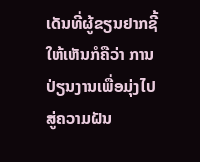ເດັນທີ່ຜູ້ຂຽນຢາກຊີ້ໃຫ້ເຫັນກໍຄືວ່າ ການປ່ຽນງານເພື່ອມຸ່ງໄປສູ່ຄວາມຝັນ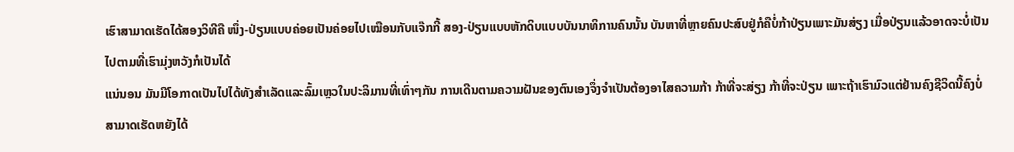ເຮົາສາມາດເຮັດໄດ້ສອງວິທີຄື ໜຶ່ງ-ປ່ຽນແບບຄ່ອຍເປັນຄ່ອຍໄປເໝືອນກັບແຈ໊ກກີ້ ສອງ-ປ່ຽນແບບຫັກດິບແບບບັນນາທິການຄົນນັ້ນ ບັນຫາທີ່ຫຼາຍຄົນປະສົບຢູ່ກໍຄືບໍ່ກ້າປ່ຽນເພາະມັນສ່ຽງ ເມື່ອປ່ຽນແລ້ວອາດຈະບໍ່ເປັນໄປຕາມທີ່ເຮົາມຸ່ງຫວັງກໍເປັນໄດ້
ແນ່ນອນ ມັນມີໂອກາດເປັນໄປໄດ້ທັງສຳເລັດແລະລົ້ມເຫຼວໃນປະລິມານທີ່ເທົ່າໆກັນ ການເດີນຕາມຄວາມຝັນຂອງຕົນເອງຈຶ່ງຈຳເປັນຕ້ອງອາໄສຄວາມກ້າ ກ້າທີ່ຈະສ່ຽງ ກ້າທີ່ຈະປ່ຽນ ເພາະຖ້າເຮົາມົວແຕ່ຢ້ານຄົງຊີວິດນີ້ຄົງບໍ່ສາມາດເຮັດຫຍັງໄດ້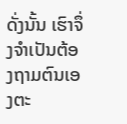ດັ່ງນັ້ນ ເຮົາຈຶ່ງຈຳເປັນຕ້ອງຖາມຕົນເອງຕະ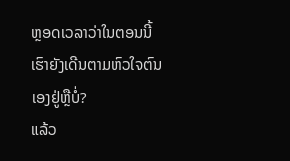ຫຼອດເວລາວ່າໃນຕອນນີ້ເຮົາຍັງເດີນຕາມຫົວໃຈຕົນເອງຢູ່ຫຼືບໍ່?
ແລ້ວ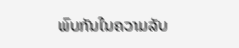ພົບກັນໃນຄວາມລັບ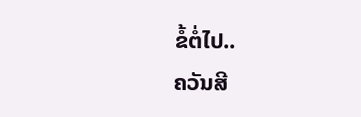ຂໍ້ຕໍ່ໄປ..
ຄວັນສີ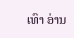ເທົາ ອ່ານ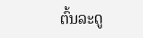ຕົ້ນລະດູ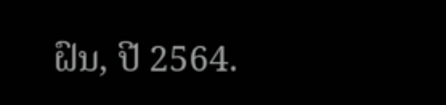ຝົນ, ປີ 2564.